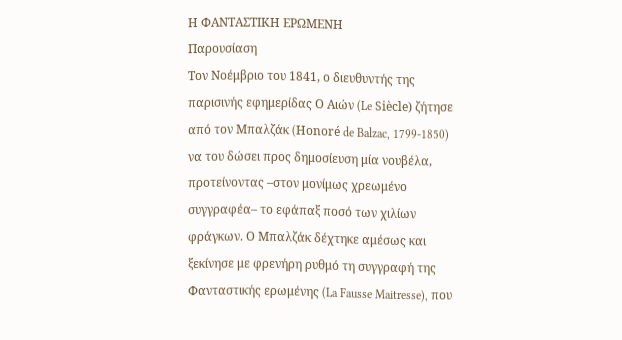Η ΦΑΝΤΑΣΤΙΚΗ ΕΡΩΜΕΝΗ
Παρουσίαση
Τον Νοέμβριο του 1841, ο διευθυντής της παρισινής εφημερίδας Ο Αιών (Le Siècle) ζήτησε από τον Μπαλζάκ (Honoré de Balzac, 1799-1850) να του δώσει προς δημοσίευση μία νουβέλα, προτείνοντας –στον μονίμως χρεωμένο συγγραφέα– το εφάπαξ ποσό των χιλίων φράγκων. Ο Μπαλζάκ δέχτηκε αμέσως και ξεκίνησε με φρενήρη ρυθμό τη συγγραφή της Φανταστικής ερωμένης (La Fausse Maitresse), που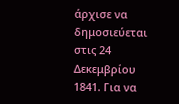άρχισε να δημοσιεύεται στις 24 Δεκεμβρίου 1841. Για να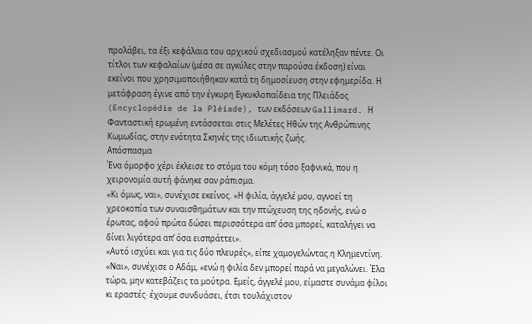προλάβει, τα έξι κεφάλαια του αρχικού σχεδιασμού κατέληξαν πέντε. Οι τίτλοι των κεφαλαίων (μέσα σε αγκύλες στην παρούσα έκδοση) είναι εκείνοι που χρησιμοποιήθηκαν κατά τη δημοσίευση στην εφημερίδα. Η μετάφραση έγινε από την έγκυρη Εγκυκλοπαίδεια της Πλειάδος (Encyclopédie de la Pléiade), των εκδόσεων Gallimard. Η Φανταστική ερωμένη εντάσσεται στις Μελέτες Ηθών της Ανθρώπινης Κωμωδίας, στην ενότητα Σκηνές της ιδιωτικής ζωής.
Απόσπασμα
Ένα όμορφο χέρι έκλεισε το στόμα του κόμη τόσο ξαφνικά, που η χειρονομία αυτή φάνηκε σαν ράπισμα.
«Κι όμως, ναι», συνέχισε εκείνος. «Η φιλία, άγγελέ μου, αγνοεί τη χρεοκοπία των συναισθημάτων και την πτώχευση της ηδονής, ενώ ο έρωτας, αφού πρώτα δώσει περισσότερα απ’ όσα μπορεί, καταλήγει να δίνει λιγότερα απ’ όσα εισπράττει».
«Αυτό ισχύει και για τις δύο πλευρές», είπε χαμογελώντας η Κλημεντίνη.
«Ναι», συνέχισε ο Αδάμ, «ενώ η φιλία δεν μπορεί παρά να μεγαλώνει. Έλα τώρα, μην κατεβάζεις τα μούτρα. Εμείς, άγγελέ μου, είμαστε συνάμα φίλοι κι εραστές· έχουμε συνδυάσει, έτσι τουλάχιστον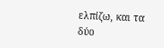ελπίζω, και τα δύο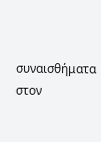συναισθήματα στον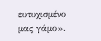ευτυχισμένο μας γάμο».